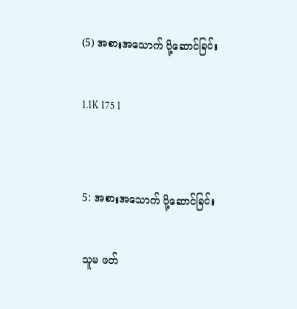(5) အစားအသောက် ပို့ဆောင်ခြင်း

1.1K 175 1


5: အစားအသောက် ပို့ဆောင်ခြင်း

သူမ ဖတ်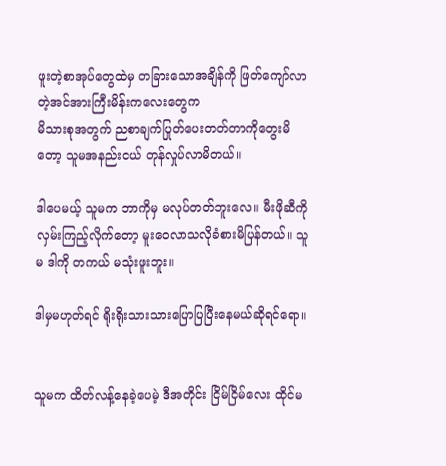ဖူးတဲ့စာအုပ်တွေထဲမှ တခြားသောအချိန်ကို ဖြတ်ကျော်လာတဲ့အင်အားကြီးမိန်းကလေးတွေက
မိသားစုအတွက် ညစာချက်ပြုတ်ပေးတတ်တာကိုတွေးမိတော့ သူမအနည်းငယ် တုန်လှုပ်လာမိတယ်။

ဒါပေမယ့် သူမက ဘာကိုမှ မလုပ်တတ်ဘူးလေ။ မီးဖိုဆီကို လှမ်းကြည့်လိုက်တော့ မူးဝေလာသလိုခံစားမိပြန်တယ်။ သူမ ဒါကို တကယ် မသုံးဖူးဘူး။

ဒါမှမဟုတ်ရင် ရိုးရိုးသားသားပြောပြပြီးနေမယ်ဆိုရင်ရော။


သူမက ထိတ်လန့်နေခဲ့ပေမဲ့ ဒီအတိုင်း ငြိမ်ငြိမ်လေး ထိုင်မ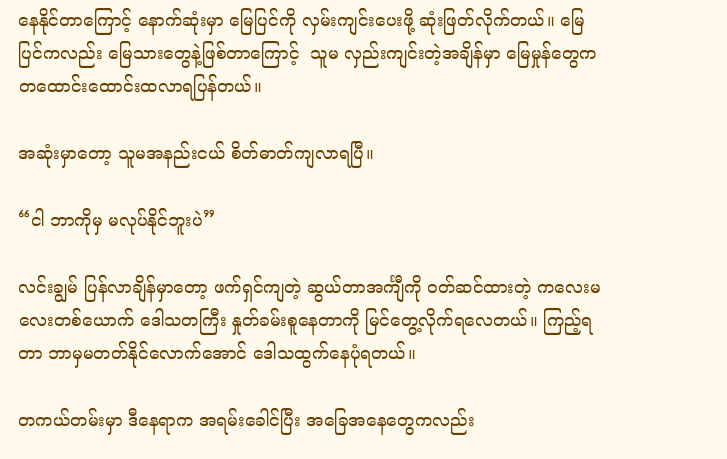နေနိုင်တာကြောင့် နောက်ဆုံးမှာ မြေပြင်ကို လှမ်းကျင်းပေးဖို့ ဆုံးဖြတ်လိုက်တယ်။ မြေပြင်ကလည်း မြေသားတွေနဲ့ဖြစ်တာကြောင့်  သူမ လှည်းကျင်းတဲ့အချိန်မှာ မြေမှုန်တွေက တထောင်းထောင်းထလာရပြန်တယ်။

အဆုံးမှာတော့ သူမအနည်းငယ် စိတ်ဓာတ်ကျလာရပြီ။

“ငါ ဘာကိုမှ မလုပ်နိုင်ဘူးပဲ”

လင်းချွမ် ပြန်လာချိန်မှာတော့ ဖက်ရှင်ကျတဲ့ ဆွယ်တာအင်္ကျီကို ဝတ်ဆင်ထားတဲ့ ကလေးမလေးတစ်ယောက် ဒေါသတကြီး နှုတ်ခမ်းစူနေတာကို မြင်တွေ့လိုက်ရလေတယ်။ ကြည့်ရတာ ဘာမှမတတ်နိုင်လောက်အောင် ဒေါသထွက်နေပုံရတယ်။

တကယ်တမ်းမှာ ဒီနေရာက အရမ်းခေါင်ပြီး အခြေအနေတွေကလည်း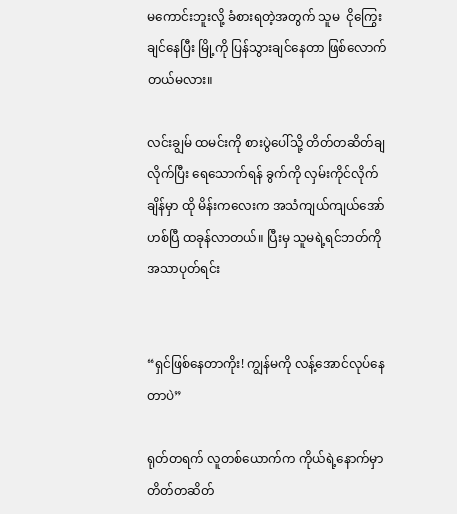မကောင်းဘူးလို့ ခံစားရတဲ့အတွက် သူမ  ငိုကြွေးချင်နေပြီး မြို့ကို ပြန်သွားချင်နေတာ ဖြစ်လောက်တယ်မလား။

လင်းချွမ် ထမင်းကို စားပွဲပေါ်သို့ တိတ်တဆိတ်ချလိုက်ပြီး ရေသောက်ရန် ခွက်ကို လှမ်းကိုင်လိုက်ချိန်မှာ ထို မိန်းကလေးက အသံကျယ်ကျယ်အော်ဟစ်ပြီ ထခုန်လာတယ်။ ပြီးမှ သူမရဲ့ရင်ဘတ်ကို အသာပုတ်ရင်း


“ရှင်ဖြစ်နေတာကိုး! ကျွန်မကို လန့်အောင်လုပ်နေတာပဲ”

ရုတ်တရက် လူတစ်ယောက်က ကိုယ်ရဲ့နောက်မှာ တိတ်တဆိတ်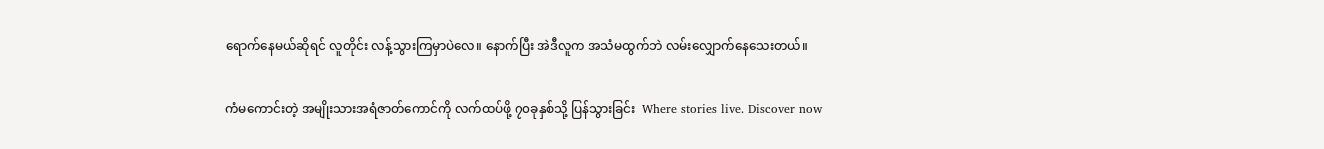ရောက်နေမယ်ဆိုရင် လူတိုင်း လန့်သွားကြမှာပဲလေ။ နောက်ပြီး အဲဒီလူက အသံမထွက်ဘဲ လမ်းလျှောက်နေသေးတယ်။

ကံမကောင်းတဲ့ အမျိုးသားအရံဇာတ်ကောင်ကို လက်ထပ်ဖို့ ၇၀ခုနှစ်သို့ ပြန်သွားခြင်း  Where stories live. Discover now